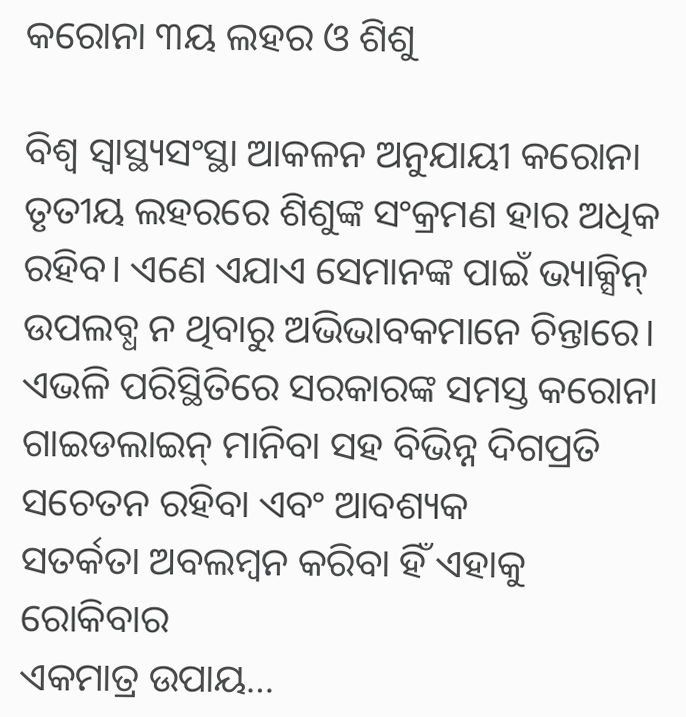କରୋନା ୩ୟ ଲହର ଓ ଶିଶୁ

ବିଶ୍ୱ ସ୍ବାସ୍ଥ୍ୟସଂସ୍ଥା ଆକଳନ ଅନୁଯାୟୀ କରୋନା
ତୃତୀୟ ଲହରରେ ଶିଶୁଙ୍କ ସଂକ୍ରମଣ ହାର ଅଧିକ ରହିବ। ଏଣେ ଏଯାଏ ସେମାନଙ୍କ ପାଇଁ ଭ୍ୟାକ୍ସିନ୍‌ ଉପଲବ୍ଧ ନ ଥିବାରୁ ଅଭିଭାବକମାନେ ଚିନ୍ତାରେ। ଏଭଳି ପରିସ୍ଥିତିରେ ସରକାରଙ୍କ ସମସ୍ତ କରୋନା ଗାଇଡଲାଇନ୍‌ ମାନିବା ସହ ବିଭିନ୍ନ ଦିଗପ୍ରତି ସଚେତନ ରହିବା ଏବଂ ଆବଶ୍ୟକ
ସତର୍କତା ଅବଲମ୍ବନ କରିବା ହିଁ ଏହାକୁ ରୋକିବାର
ଏକମାତ୍ର ଉପାୟ…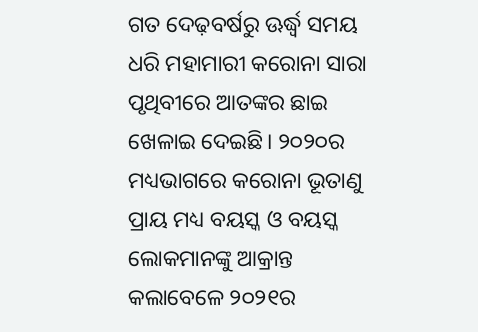ଗତ ଦେଢ଼ବର୍ଷରୁ ଊର୍ଦ୍ଧ୍ୱ ସମୟ ଧରି ମହାମାରୀ କରୋନା ସାରା ପୃଥିବୀରେ ଆତଙ୍କର ଛାଇ ଖେଳାଇ ଦେଇଛି। ୨୦୨୦ର ମଧ୍ୟଭାଗରେ କରୋନା ଭୂତାଣୁ ପ୍ରାୟ ମଧ୍ୟ ବୟସ୍କ ଓ ବୟସ୍କ ଲୋକମାନଙ୍କୁ ଆକ୍ରାନ୍ତ କଲାବେଳେ ୨୦୨୧ର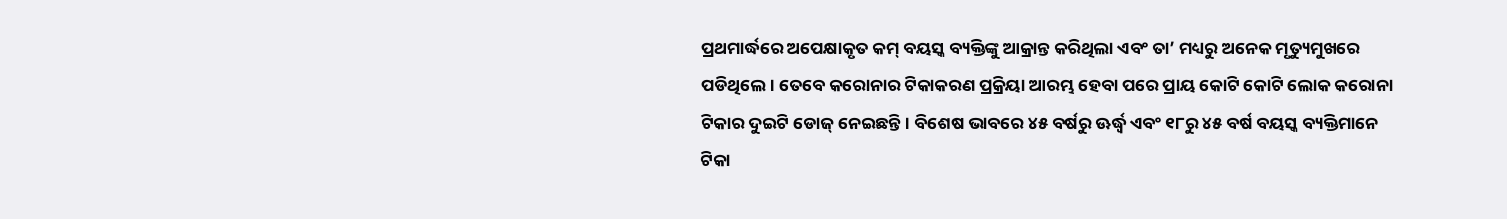ପ୍ରଥମାର୍ଦ୍ଧରେ ଅପେକ୍ଷାକୃତ କମ୍‌ ବୟସ୍କ ବ୍ୟକ୍ତିଙ୍କୁ ଆକ୍ରାନ୍ତ କରିଥିଲା ଏବଂ ତା’ ମଧ୍ୟରୁ ଅନେକ ମୃତ୍ୟୁମୁଖରେ ପଡିଥିଲେ। ତେବେ କରୋନାର ଟିକାକରଣ ପ୍ରକ୍ରିୟା ଆରମ୍ଭ ହେବା ପରେ ପ୍ରାୟ କୋଟି କୋଟି ଲୋକ କରୋନା ଟିକାର ଦୁଇଟି ଡୋଜ୍‌ ନେଇଛନ୍ତି। ବିଶେଷ ଭାବରେ ୪୫ ବର୍ଷରୁ ଊର୍ଦ୍ଧ୍ୱ ଏବଂ ୧୮ରୁ ୪୫ ବର୍ଷ ବୟସ୍କ ବ୍ୟକ୍ତିମାନେ ଟିକା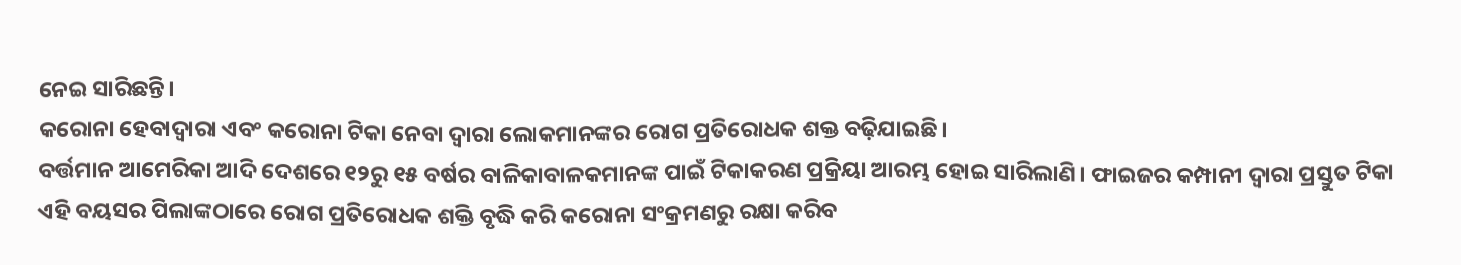ନେଇ ସାରିଛନ୍ତି।
କରୋନା ହେବାଦ୍ୱାରା ଏବଂ କରୋନା ଟିକା ନେବା ଦ୍ୱାରା ଲୋକମାନଙ୍କର ରୋଗ ପ୍ରତିରୋଧକ ଶକ୍ତ ବଢ଼ିଯାଇଛି।
ବର୍ତ୍ତମାନ ଆମେରିକା ଆଦି ଦେଶରେ ୧୨ରୁ ୧୫ ବର୍ଷର ବାଳିକାବାଳକମାନଙ୍କ ପାଇଁ ଟିକାକରଣ ପ୍ରକ୍ରିୟା ଆରମ୍ଭ ହୋଇ ସାରିଲାଣି। ଫାଇଜର କମ୍ପାନୀ ଦ୍ୱାରା ପ୍ରସ୍ତୁତ ଟିକା ଏହି ବୟସର ପିଲାଙ୍କଠାରେ ରୋଗ ପ୍ରତିରୋଧକ ଶକ୍ତି ବୃଦ୍ଧି କରି କରୋନା ସଂକ୍ରମଣରୁ ରକ୍ଷା କରିବ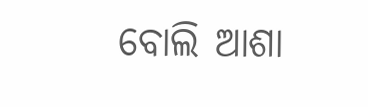ବୋଲି ଆଶା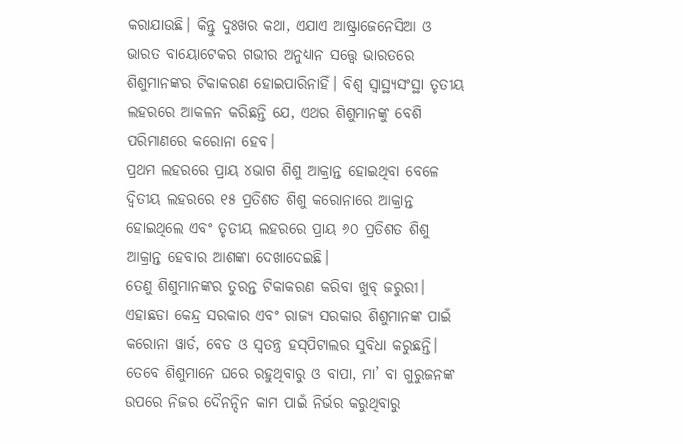କରାଯାଉଛି। କିନ୍ତୁ ଦୁଃଖର କଥା, ଏଯାଏ ଆଷ୍ଟ୍ରାଜେନେସିଆ ଓ ଭାରତ ବାୟୋଟେକର ଗଭୀର ଅନୁଧ୍ୟାନ ସତ୍ତ୍ୱେ ଭାରତରେ ଶିଶୁମାନଙ୍କର ଟିକାକରଣ ହୋଇପାରିନାହିଁ। ବିଶ୍ୱ ସ୍ବାସ୍ଥ୍ୟସଂସ୍ଥା ତୃତୀୟ ଲହରରେ ଆକଳନ କରିଛନ୍ତି ଯେ, ଏଥର ଶିଶୁମାନଙ୍କୁ ବେଶି ପରିମାଣରେ କରୋନା ହେବ।
ପ୍ରଥମ ଲହରରେ ପ୍ରାୟ ୪ଭାଗ ଶିଶୁ ଆକ୍ରାନ୍ତ ହୋଇଥିବା ବେଳେ ଦ୍ୱିତୀୟ ଲହରରେ ୧୫ ପ୍ରତିଶତ ଶିଶୁ କରୋନାରେ ଆକ୍ରାନ୍ତ ହୋଇଥିଲେ ଏବଂ ତୃତୀୟ ଲହରରେ ପ୍ରାୟ ୬୦ ପ୍ରତିଶତ ଶିଶୁ ଆକ୍ରାନ୍ତ ହେବାର ଆଶଙ୍କା ଦେଖାଦେଇଛି।
ତେଣୁ ଶିଶୁମାନଙ୍କର ତୁରନ୍ତ ଟିକାକରଣ କରିବା ଖୁବ୍‌ ଜରୁରୀ। ଏହାଛଡା କେନ୍ଦ୍ର ସରକାର ଏବଂ ରାଜ୍ୟ ସରକାର ଶିଶୁମାନଙ୍କ ପାଇଁ କରୋନା ୱାର୍ଡ, ବେଡ ଓ ସ୍ବତନ୍ତ୍ର ହସ୍‌ପିଟାଲର ସୁବିଧା କରୁଛନ୍ତି। ତେବେ ଶିଶୁମାନେ ଘରେ ରହୁଥିବାରୁ ଓ ବାପା, ମା’ ବା ଗୁରୁଜନଙ୍କ ଉପରେ ନିଜର ଦୈନନ୍ଦିନ କାମ ପାଇଁ ନିର୍ଭର କରୁଥିବାରୁ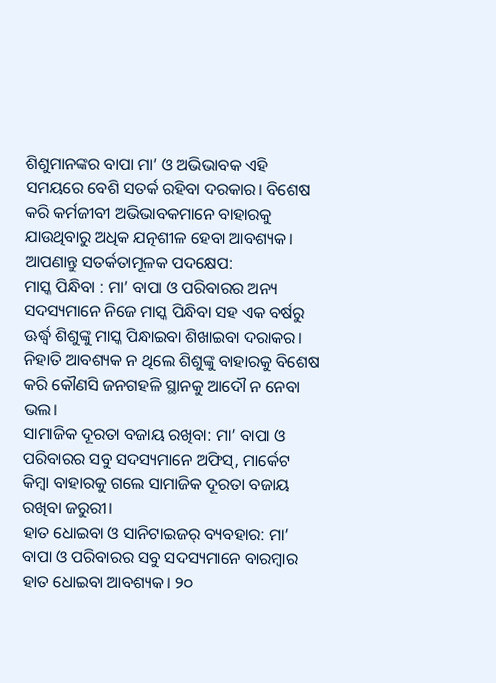ଶିଶୁମାନଙ୍କର ବାପା ମା’ ଓ ଅଭିଭାବକ ଏହି ସମୟରେ ବେଶି ସତର୍କ ରହିବା ଦରକାର। ବିଶେଷ କରି କର୍ମଜୀବୀ ଅଭିଭାବକମାନେ ବାହାରକୁ ଯାଉଥିବାରୁ ଅଧିକ ଯତ୍ନଶୀଳ ହେବା ଆବଶ୍ୟକ।
ଆପଣାନ୍ତୁ ସତର୍କତାମୂଳକ ପଦକ୍ଷେପ:
ମାସ୍କ ପିନ୍ଧିବା : ମା’ ବାପା ଓ ପରିବାରର ଅନ୍ୟ ସଦସ୍ୟମାନେ ନିଜେ ମାସ୍କ ପିନ୍ଧିବା ସହ ଏକ ବର୍ଷରୁ ଊର୍ଦ୍ଧ୍ୱ ଶିଶୁଙ୍କୁ ମାସ୍କ ପିନ୍ଧାଇବା ଶିଖାଇବା ଦରାକର। ନିହାତି ଆବଶ୍ୟକ ନ ଥିଲେ ଶିଶୁଙ୍କୁ ବାହାରକୁ ବିଶେଷ କରି କୌଣସି ଜନଗହଳି ସ୍ଥାନକୁ ଆଦୌ ନ ନେବା ଭଲ।
ସାମାଜିକ ଦୂରତା ବଜାୟ ରଖିବା: ମା’ ବାପା ଓ ପରିବାରର ସବୁ ସଦସ୍ୟମାନେ ଅଫିସ୍‌, ମାର୍କେଟ କିମ୍ବା ବାହାରକୁ ଗଲେ ସାମାଜିକ ଦୂରତା ବଜାୟ ରଖିବା ଜରୁରୀ।
ହାତ ଧୋଇବା ଓ ସାନିଟାଇଜର୍‌ ବ୍ୟବହାର: ମା’ ବାପା ଓ ପରିବାରର ସବୁ ସଦସ୍ୟମାନେ ବାରମ୍ବାର ହାତ ଧୋଇବା ଆବଶ୍ୟକ। ୨୦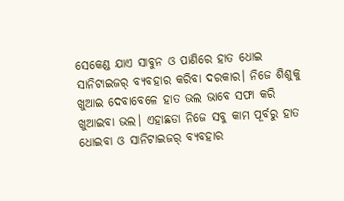ସେକେଣ୍ଡ ଯାଏ ସାବୁନ ଓ ପାଣିରେ ହାତ ଧୋଇ ସାନିଟାଇଜର୍‌ ବ୍ୟବହାର କରିବା ଦରକାର। ନିଜେ ଶିଶୁକୁ ଖୁଆଇ ଦେବାବେଳେ ହାତ ଭଲ ଭାବେ ସଫା କରି ଖୁଆଇବା ଭଲ। ଏହାଛଡା ନିଜେ ସବୁ କାମ ପୂର୍ବରୁ ହାତ ଧୋଇବା ଓ ସାନିଟାଇଜର୍‌ ବ୍ୟବହାର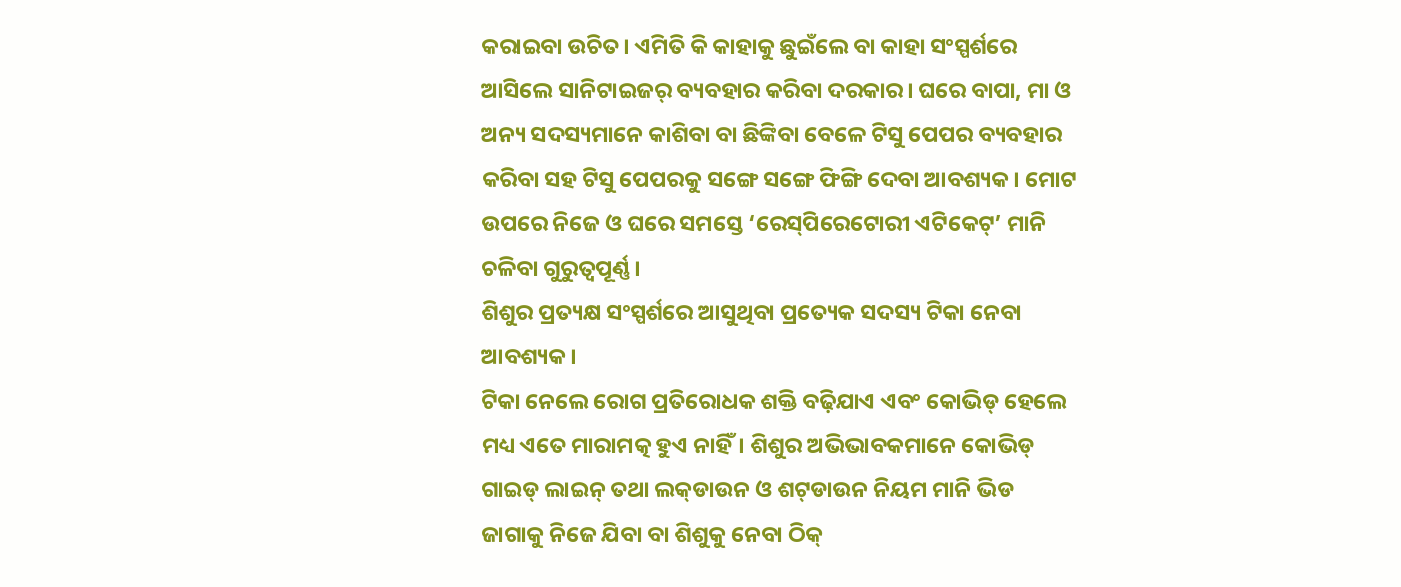କରାଇବା ଉଚିତ। ଏମିତି କି କାହାକୁ ଛୁଇଁଲେ ବା କାହା ସଂସ୍ପର୍ଶରେ ଆସିଲେ ସାନିଟାଇଜର୍‌ ବ୍ୟବହାର କରିବା ଦରକାର। ଘରେ ବାପା, ମା ଓ ଅନ୍ୟ ସଦସ୍ୟମାନେ କାଶିବା ବା ଛିଙ୍କିବା ବେଳେ ଟିସୁ ପେପର ବ୍ୟବହାର କରିବା ସହ ଟିସୁ ପେପରକୁ ସଙ୍ଗେ ସଙ୍ଗେ ଫିଙ୍ଗି ଦେବା ଆବଶ୍ୟକ। ମୋଟ ଉପରେ ନିଜେ ଓ ଘରେ ସମସ୍ତେ ‘ରେସ୍‌ପିରେଟୋରୀ ଏଟିକେଟ୍‌’ ମାନି ଚଳିବା ଗୁରୁତ୍ୱପୂର୍ଣ୍ଣ।
ଶିଶୁର ପ୍ରତ୍ୟକ୍ଷ ସଂସ୍ପର୍ଶରେ ଆସୁଥିବା ପ୍ରତ୍ୟେକ ସଦସ୍ୟ ଟିକା ନେବା ଆବଶ୍ୟକ।
ଟିକା ନେଲେ ରୋଗ ପ୍ରତିରୋଧକ ଶକ୍ତି ବଢ଼ିଯାଏ ଏବଂ କୋଭିଡ୍‌ ହେଲେ ମଧ୍ୟ ଏତେ ମାରାମତ୍କ ହୁଏ ନାହିଁ। ଶିଶୁର ଅଭିଭାବକମାନେ କୋଭିଡ୍‌ ଗାଇଡ୍‌ ଲାଇନ୍‌ ତଥା ଲକ୍‌ଡାଉନ ଓ ଶଟ୍‌ଡାଉନ ନିୟମ ମାନି ଭିଡ ଜାଗାକୁ ନିଜେ ଯିବା ବା ଶିଶୁକୁ ନେବା ଠିକ୍‌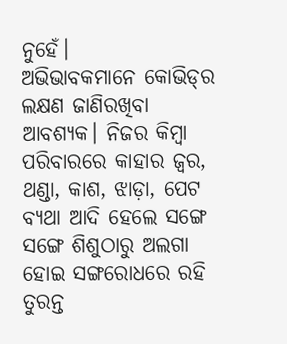ନୁହେଁ।
ଅଭିଭାବକମାନେ କୋଭିଡ୍‌ର ଲକ୍ଷଣ ଜାଣିରଖିବା ଆବଶ୍ୟକ। ନିଜର କିମ୍ବା ପରିବାରରେ କାହାର ଜ୍ୱର, ଥଣ୍ଡା, କାଶ, ଝାଡ଼ା, ପେଟ ବ୍ୟଥା ଆଦି ହେଲେ ସଙ୍ଗେ ସଙ୍ଗେ ଶିଶୁଠାରୁ ଅଲଗା ହୋଇ ସଙ୍ଗରୋଧରେ ରହି ତୁରନ୍ତ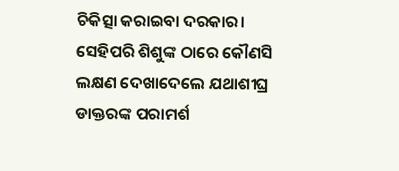ଚିକିତ୍ସା କରାଇବା ଦରକାର। ସେହିପରି ଶିଶୁଙ୍କ ଠାରେ କୌଣସି ଲକ୍ଷଣ ଦେଖାଦେଲେ ଯଥାଶୀଘ୍ର ଡାକ୍ତରଙ୍କ ପରାମର୍ଶ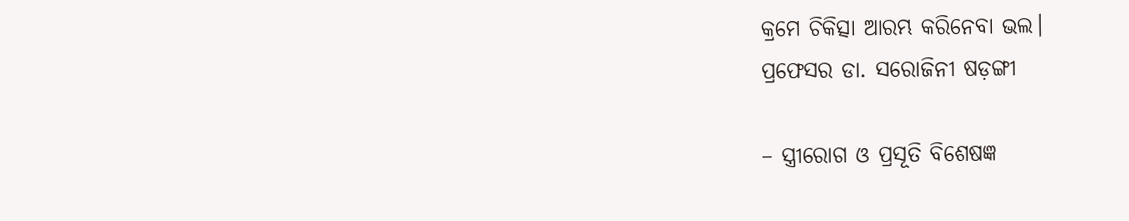କ୍ରମେ ଚିକିତ୍ସା ଆରମ୍ଭ କରିନେବା ଭଲ।
ପ୍ରଫେସର ଡା. ସରୋଜିନୀ ଷଡ଼ଙ୍ଗୀ

– ସ୍ତ୍ରୀରୋଗ ଓ ପ୍ରସୂତି ବିଶେଷଜ୍ଞ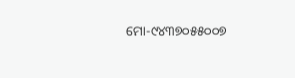ମୋ-୯୪୩୭୦୫୫୦୦୭